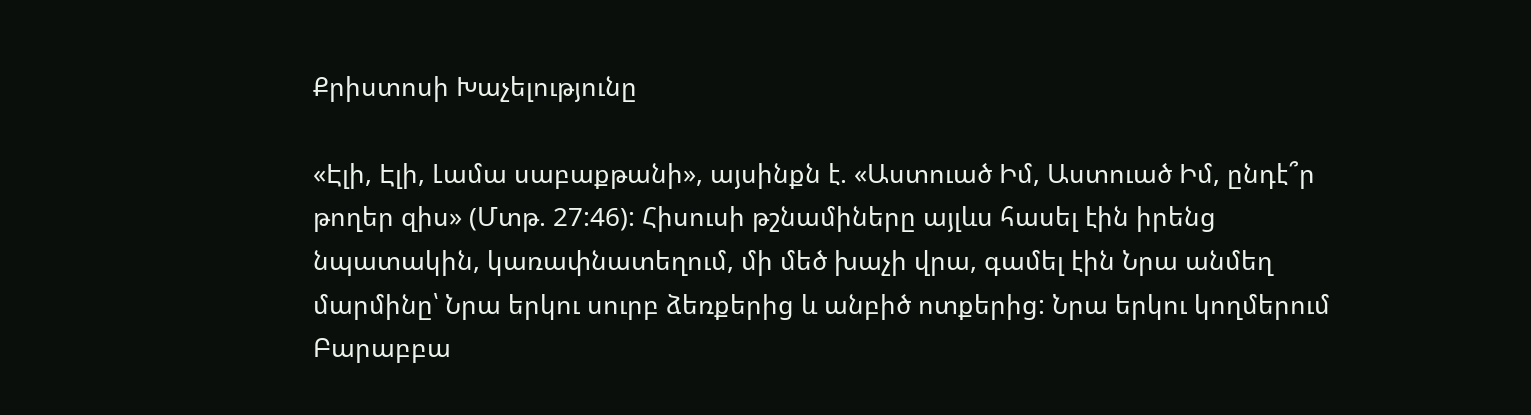Քրիստոսի Խաչելությունը

«Էլի, Էլի, Լամա սաբաքթանի», այսինքն է. «Աստուած Իմ, Աստուած Իմ, ընդէ՞ր թողեր զիս» (Մտթ. 27:46): Հիսուսի թշնամիները այլևս հասել էին իրենց նպատակին, կառափնատեղում, մի մեծ խաչի վրա, գամել էին Նրա անմեղ մարմինը՝ Նրա երկու սուրբ ձեռքերից և անբիծ ոտքերից: Նրա երկու կողմերում Բարաբբա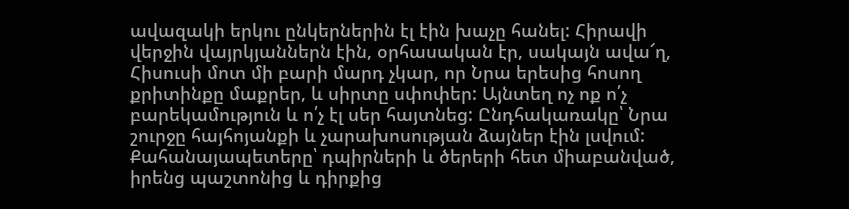ավազակի երկու ընկերներին էլ էին խաչը հանել: Հիրավի վերջին վայրկյաններն էին, օրհասական էր, սակայն ավա՜ղ, Հիսուսի մոտ մի բարի մարդ չկար, որ Նրա երեսից հոսող քրիտինքը մաքրեր, և սիրտը սփոփեր: Այնտեղ ոչ ոք ո՛չ բարեկամություն և ո՛չ էլ սեր հայտնեց: Ընդհակառակը՝ Նրա շուրջը հայհոյանքի և չարախոսության ձայներ էին լսվում: Քահանայապետերը՝ դպիրների և ծերերի հետ միաբանված, իրենց պաշտոնից և դիրքից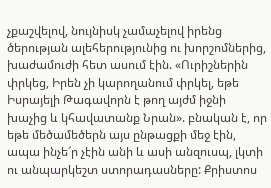չքաշվելով, նույնիսկ չամաչելով իրենց ծերության ալեհերությունից ու խորշոմներից, խաժամուժի հետ ասում էին. «Ուրիշներին փրկեց, Իրեն չի կարողանում փրկել, եթե Իսրայելի Թագավորն է թող այժմ իջնի խաչից և կհավատանք Նրան». բնական է, որ եթե մեծամեծերն այս ընթացքի մեջ էին, ապա ինչե՜ր չէին անի և ասի անզուսպ, լկտի ու անպարկեշտ ստորադասները: Քրիստոս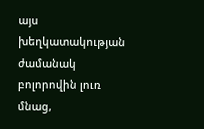այս խեղկատակության ժամանակ բոլորովին լուռ մնաց,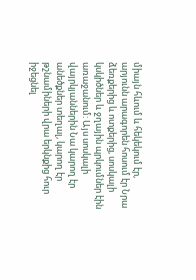միայն հևում և հեկեկում էր, արյունն արագորեն հոսում էր Նրա ձեռքերից և ոտքերից, սոսկալի կսկիծներ և ջղային պրկումներ էին առաջանում: Այս սոսկալի վայրկյաններին Նա կարող էր անեծքներ տեղալ, կարող էր թշնամիների վրա երկնքից հուր իջեցնել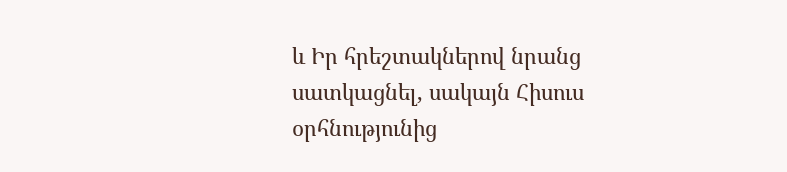և Իր հրեշտակներով նրանց սատկացնել, սակայն Հիսուս օրհնությունից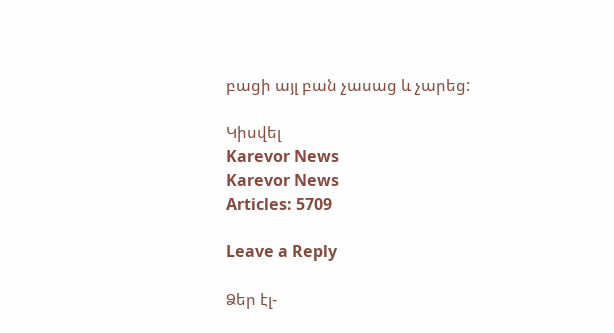բացի այլ բան չասաց և չարեց:

Կիսվել
Karevor News
Karevor News
Articles: 5709

Leave a Reply

Ձեր էլ-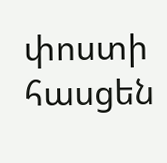փոստի հասցեն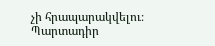չի հրապարակվելու։ Պարտադիր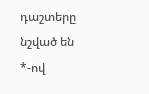դաշտերը նշված են *-ով